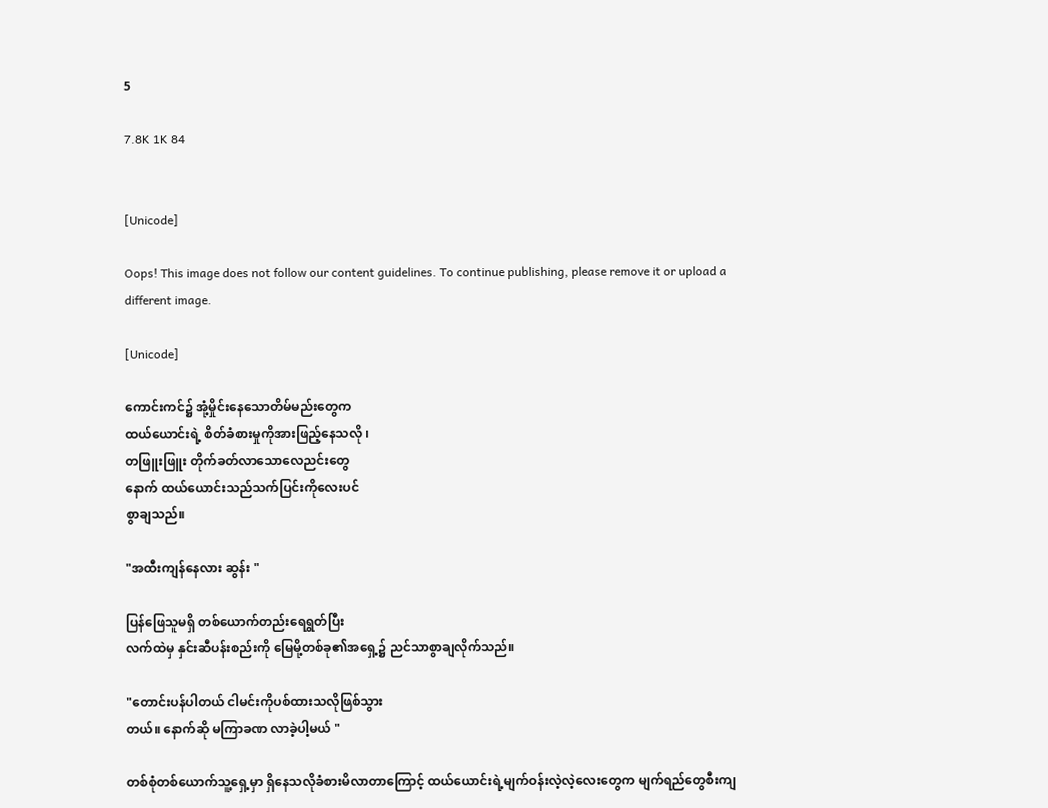5

7.8K 1K 84


[Unicode]

Oops! This image does not follow our content guidelines. To continue publishing, please remove it or upload a different image.

[Unicode]

ကောင်းကင်၌ အုံ့မှိုင်းနေသောတိမ်မည်းတွေက
ထယ်ယောင်းရဲ့ စိတ်ခံစားမှုကိုအားဖြည့်နေသလို ၊
တဖြူးဖြူး တိုက်ခတ်လာသောလေညင်းတွေ
နောက် ထယ်ယောင်းသည်သက်ပြင်းကိုလေးပင်
စွာချသည်။

"အထီးကျန်နေလား ဆွန်း "

ပြန်ဖြေသူမရှိ တစ်ယောက်တည်းရေရွတ်ပြီး
လက်ထဲမှ နှင်းဆီပန်းစည်းကို မြေမို့တစ်ခု၏အရှေ့၌ ညင်သာစွာချလိုက်သည်။

"တောင်းပန်ပါတယ် ငါမင်းကိုပစ်ထားသလိုဖြစ်သွား
တယ်။ နောက်ဆို မကြာခဏ လာခဲ့ပါ့မယ် "

တစ်စုံတစ်ယောက်သူ့ရှေ့မှာ ရှိနေသလိုခံစားမိလာတာကြောင့် ထယ်ယောင်းရဲ့မျက်ဝန်းလဲ့လဲ့လေးတွေက မျက်ရည်တွေစီးကျ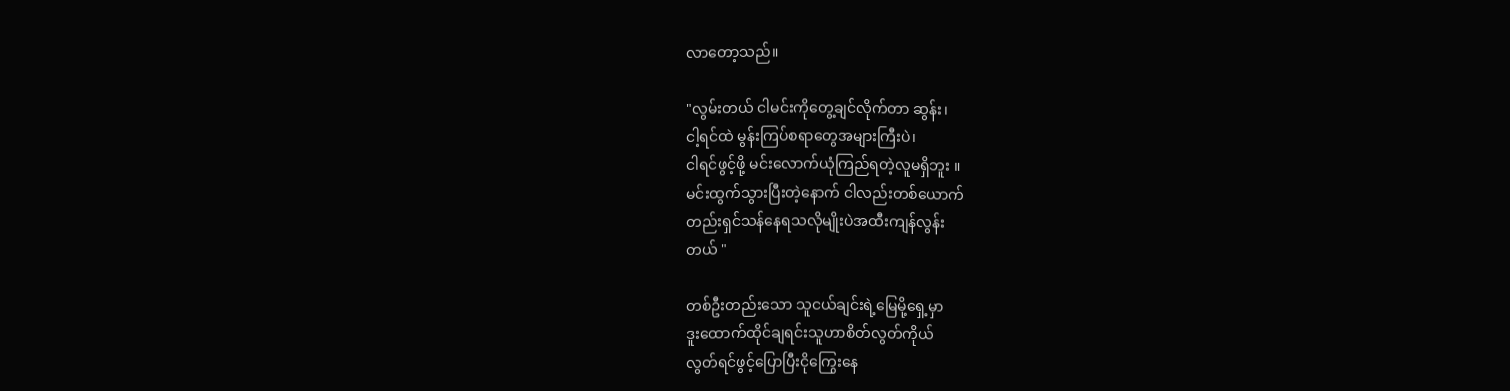လာတော့သည်။

"လွမ်းတယ် ငါမင်းကိုတွေ့ချင်လိုက်တာ ဆွန်း၊
ငါ့ရင်ထဲ မွန်းကြပ်စရာတွေအများကြီးပဲ၊
ငါရင်ဖွင့်ဖို့ မင်းလောက်ယုံကြည်ရတဲ့လူမရှိဘူး ။
မင်းထွက်သွားပြီးတဲ့နောက် ငါလည်းတစ်ယောက်
တည်းရှင်သန်နေရသလိုမျိုးပဲအထီးကျန်လွန်း
တယ် "

တစ်ဦးတည်းသော သူငယ်ချင်းရဲ့မြေမို့ရှေ့မှာ
ဒူးထောက်ထိုင်ချရင်းသူဟာစိတ်လွတ်ကိုယ်
လွတ်ရင်ဖွင့်ပြောပြီးငိုကြွေးနေ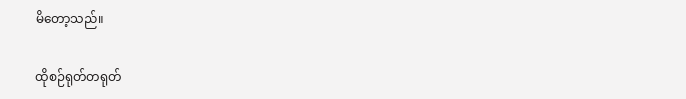မိတော့သည်။

ထိုစဉ်ရုတ်တရုတ်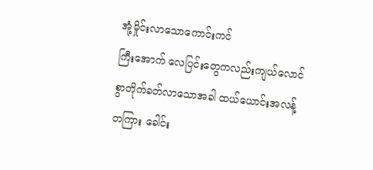အုံ့မှိုင်းလာသောကောင်းကင်
ကြီးအောက် လေပြင်းတွေကလည်းကျယ်လောင်
စွာတိုက်ခတ်လာသောအခါ ထယ်ယောင်းအလန့်
တကြား ခေါင်း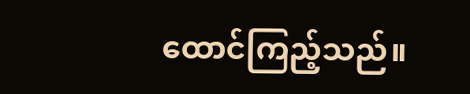ထောင်ကြည့်သည်။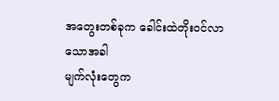အတွေးတစ်ခုက ခေါင်းထဲတိုးဝင်လာသောအခါ
မျက်လုံးတွေက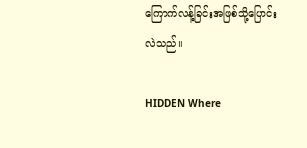ကြောက်လန့်ခြင်းအဖြစ်သို့ပြောင်း
လဲသည်။

HIDDEN Where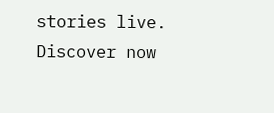stories live. Discover now